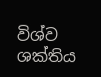විශ්ව ශක්තිය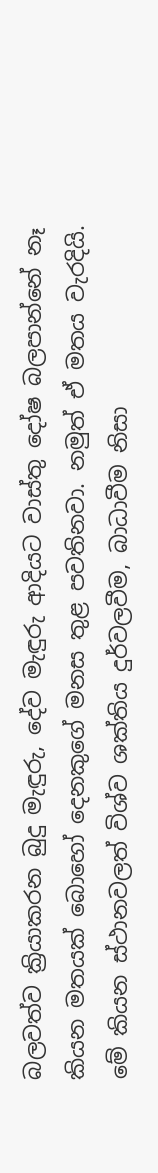බලවත්ව ක්‍රියාකරන බුදු මැඳුරු, දේව මැඳුරු ආදියට වාස්තු දෝෂ බලපාන්නේ නෑ කියන මතයක් බොහෝ දෙනකුගේ මනස තුළ පවතිනවා. නමුත් ඒ මතය වැරදියි. මේ කියන ස්ථානවලත් විශ්ව ශක්තිය දුර්වලවීම, බාධාවීම නිසා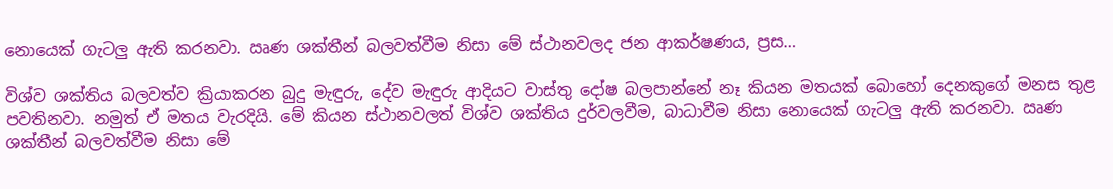නොයෙක් ගැටලු ඇති කරනවා. ඍණ ශක්තීන් බලවත්වීම නිසා මේ ස්ථානවලද ජන ආකර්ෂණය, ප්‍රස…

විශ්ව ශක්තිය බලවත්ව ක්‍රියාකරන බුදු මැඳුරු, දේව මැඳුරු ආදියට වාස්තු දෝෂ බලපාන්නේ නෑ කියන මතයක් බොහෝ දෙනකුගේ මනස තුළ පවතිනවා. නමුත් ඒ මතය වැරදියි. මේ කියන ස්ථානවලත් විශ්ව ශක්තිය දුර්වලවීම, බාධාවීම නිසා නොයෙක් ගැටලු ඇති කරනවා. ඍණ ශක්තීන් බලවත්වීම නිසා මේ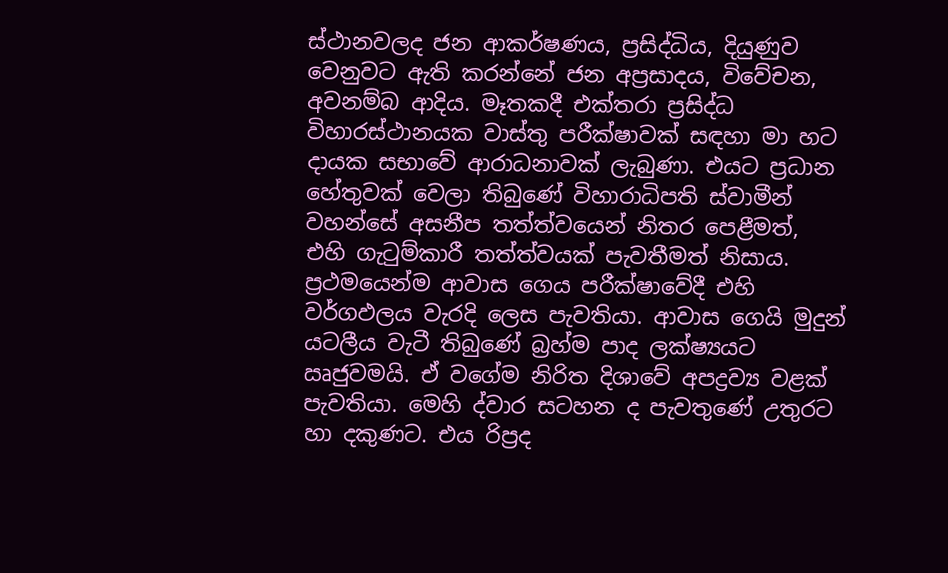ස්ථානවලද ජන ආකර්ෂණය, ප්‍රසිද්ධිය, දියුණුව වෙනුවට ඇති කරන්නේ ජන අප්‍රසාදය, විවේචන, අවනම්බ ආදිය. මෑතකදී එක්තරා ප්‍රසිද්ධ විහාරස්ථානයක වාස්තු පරීක්ෂාවක් සඳහා මා හට දායක සභාවේ ආරාධනාවක් ලැබුණා. එයට ප්‍රධාන හේතුවක් වෙලා තිබුණේ විහාරාධිපති ස්වාමීන් වහන්සේ අසනීප තත්ත්වයෙන් නිතර පෙළීමත්, එහි ගැටුම්කාරී තත්ත්වයක් පැවතීමත් නිසාය. ප්‍රථමයෙන්ම ආවාස ගෙය පරීක්ෂාවේදී එහි වර්ගඵලය වැරදි ලෙස පැවතියා. ආවාස ගෙයි මුදුන් යටලීය වැටී තිබුණේ බ්‍රහ්ම පාද ලක්ෂ්‍යයට ඍජුවමයි. ඒ වගේම නිරිත දිශාවේ අපද්‍රව්‍ය වළක් පැවතියා. මෙහි ද්වාර සටහන ද පැවතුණේ උතුරට හා දකුණට. එය රිප්‍රද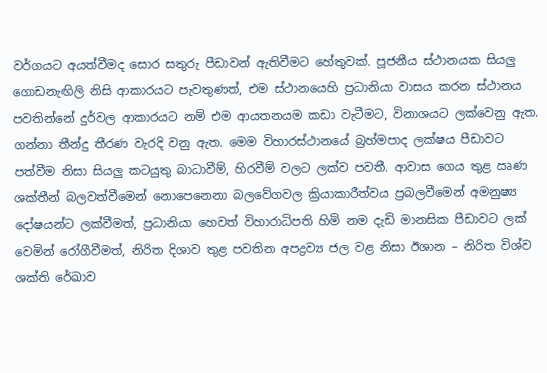වර්ගයට අයත්වීමද සොර සතුරු පීඩාවන් ඇතිවීමට හේතුවක්. පූජනීය ස්ථානයක සියලු ගොඩනැඟිලි නිසි ආකාරයට පැවතුණත්, එම ස්ථානයෙහි ප්‍රධානියා වාසය කරන ස්ථානය පවතින්නේ දුර්වල ආකාරයට නම් එම ආයතනයම කඩා වැටීමට, විනාශයට ලක්වෙනු ඇත. ගන්නා තීන්දු තීරණ වැරදි වනු ඇත. මෙම විහාරස්ථානයේ බ්‍රහ්මපාද ලක්ෂය පීඩාවට පත්වීම නිසා සියලු කටයුතු බාධාවීම්, හිරවීම් වලට ලක්ව පවතී. ආවාස ගෙය තුළ ඍණ ශක්තීන් බලවත්වීමෙන් නොපෙනෙනා බලවේගවල ක්‍රියාකාරීත්වය ප්‍රබලවීමෙන් අමනුෂ්‍ය දෝෂයන්ට ලක්වීමත්, ප්‍රධානියා හෙවත් විහාරාධිපති හිමි නම දැඩි මානසික පීඩාවට ලක් වෙමින් රෝගීවීමත්, නිරිත දිශාව තුළ පවතින අපද්‍රව්‍ය ජල වළ නිසා ඊශාන – නිරිත විශ්ව ශක්ති රේඛාව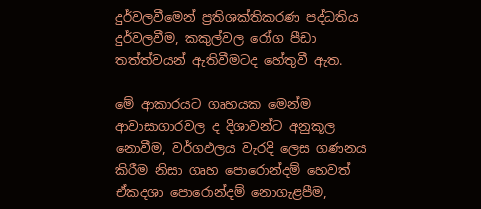දුර්වලවීමෙන් ප්‍රතිශක්තිකරණ පද්ධතිය දුර්වලවීම, කකුල්වල රෝග පීඩා තත්ත්වයන් ඇතිවීමටද හේතුවී ඇත.

මේ ආකාරයට ගෘහයක මෙන්ම ආවාසාගාරවල ද දිශාවන්ට අනුකූල නොවීම, වර්ගඵලය වැරදි ලෙස ගණනය කිරීම නිසා ගෘහ පොරොන්දම් හෙවත් ඒකදශා පොරොන්දම් නොගැළපීම,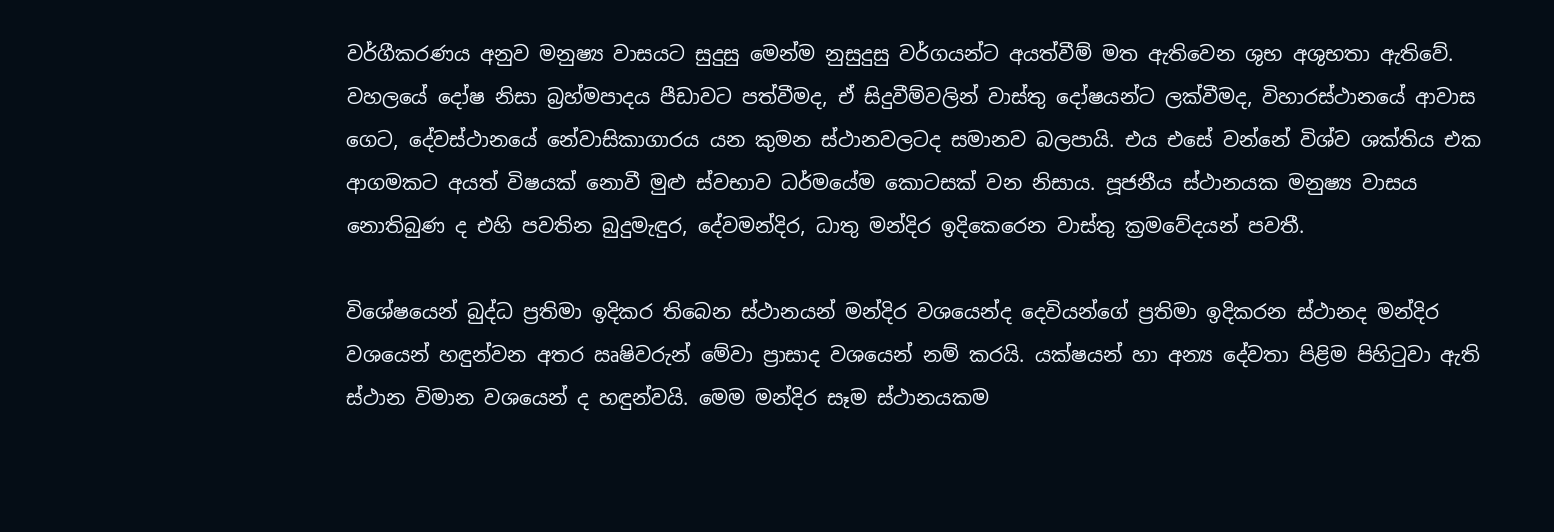වර්ගීකරණය අනුව මනුෂ්‍ය වාසයට සුදුසු මෙන්ම නුසුදුසු වර්ගයන්ට අයත්වීම් මත ඇතිවෙන ශුභ අශුභතා ඇතිවේ. වහලයේ දෝෂ නිසා බ්‍රහ්මපාදය පීඩාවට පත්වීමද, ඒ සිදුවීම්වලින් වාස්තු දෝෂයන්ට ලක්වීමද, විහාරස්ථානයේ ආවාස ගෙට, දේවස්ථානයේ නේවාසිකාගාරය යන කුමන ස්ථානවලටද සමානව බලපායි. එය එසේ වන්නේ විශ්ව ශක්තිය එක ආගමකට අයත් විෂයක් නොවී මුළු ස්වභාව ධර්මයේම කොටසක් වන නිසාය. පූජනීය ස්ථානයක මනුෂ්‍ය වාසය නොතිබුණ ද එහි පවතින බුදුමැඳුර, දේවමන්දිර, ධාතු මන්දිර ඉදිකෙරෙන වාස්තු ක්‍රමවේදයන් පවතී.

විශේෂයෙන් බුද්ධ ප්‍රතිමා ඉදිකර තිබෙන ස්ථානයන් මන්දිර වශයෙන්ද දෙවියන්ගේ ප්‍රතිමා ඉදිකරන ස්ථානද මන්දිර වශයෙන් හඳුන්වන අතර ඍෂිවරුන් මේවා ප්‍රාසාද වශයෙන් නම් කරයි. යක්ෂයන් හා අන්‍ය දේවතා පිළිම පිහිටුවා ඇති ස්ථාන විමාන වශයෙන් ද හඳුන්වයි. මෙම මන්දිර සෑම ස්ථානයකම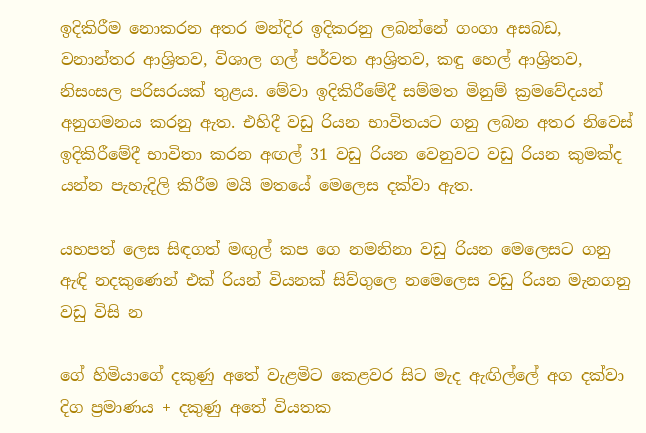ඉදිකිරීම නොකරන අතර මන්දිර ඉදිකරනු ලබන්නේ ගංගා අසබඩ, වනාන්තර ආශ්‍රිතව, විශාල ගල් පර්වත ආශ්‍රිතව, කඳු හෙල් ආශ්‍රිතව, නිසංසල පරිසරයක් තුළය. මේවා ඉදිකිරීමේදී සම්මත මිනුම් ක්‍රමවේදයන් අනුගමනය කරනු ඇත. එහිදී වඩු රියන භාවිතයට ගනු ලබන අතර නිවෙස් ඉදිකිරීමේදී භාවිතා කරන අඟල් 31 වඩු රියන වෙනුවට වඩු රියන කුමක්ද යන්න පැහැදිලි කිරීම මයි මතයේ මෙලෙස දක්වා ඇත.

යහපත් ලෙස සිඳගත් මඟුල් කප ගෙ නමනිනා වඩු රියන මෙලෙසට ගනු ඇඳි නදකුණෙන් එක් රියන් වියනක් සිව්ගුලෙ නමෙලෙස වඩු රියන මැනගනු වඩු විසි න

ගේ හිමියාගේ දකුණු අතේ වැළමිට කෙළවර සිට මැද ඇඟිල්ලේ අග දක්වා දිග ප්‍රමාණය + දකුණු අතේ වියතක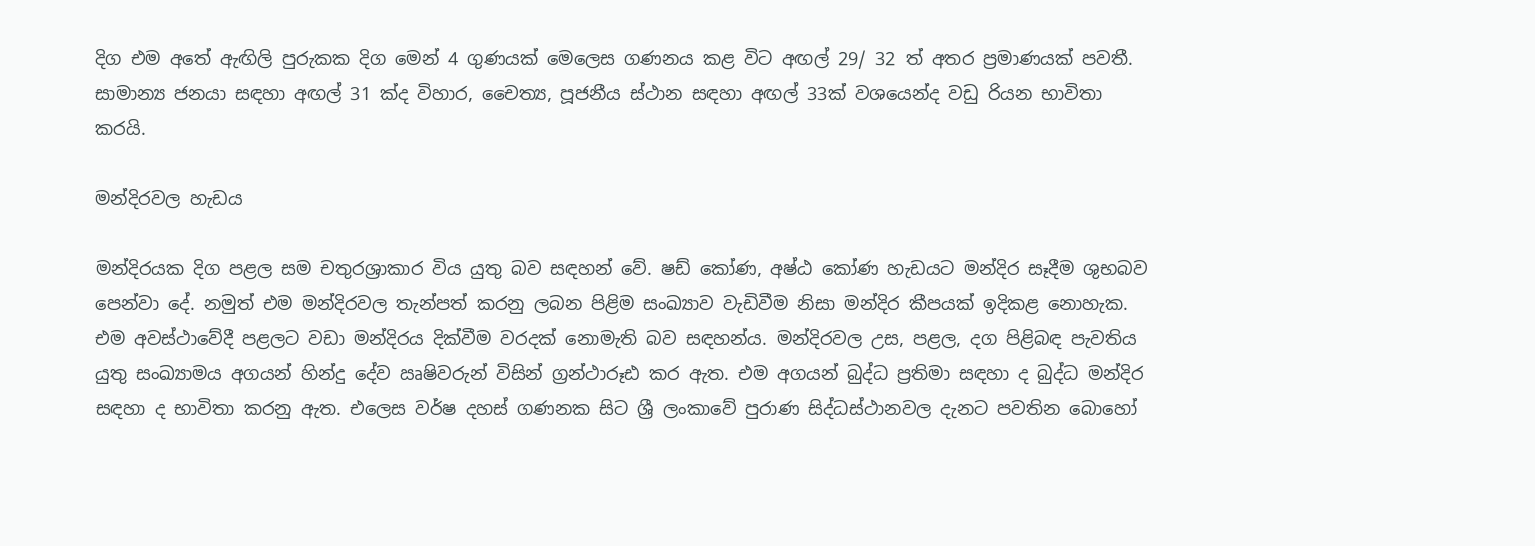දිග එම අතේ ඇඟිලි පුරුකක දිග මෙන් 4 ගුණයක් මෙලෙස ගණනය කළ විට අඟල් 29/ 32 ත් අතර ප්‍රමාණයක් පවතී. සාමාන්‍ය ජනයා සඳහා අඟල් 31 ක්ද විහාර, චෛත්‍ය, පූජනීය ස්ථාන සඳහා අඟල් 33ක් වශයෙන්ද වඩු රියන භාවිතා කරයි.

මන්දිරවල හැඩය

මන්දිරයක දිග පළල සම චතුරශ්‍රාකාර විය යුතු බව සඳහන් වේ. ෂඩ් කෝණ, අෂ්ඨ කෝණ හැඩයට මන්දිර සෑදීම ශුභබව පෙන්වා දේ. නමුත් එම මන්දිරවල තැන්පත් කරනු ලබන පිළිම සංඛ්‍යාව වැඩිවීම නිසා මන්දිර කීපයක් ඉදිකළ නොහැක. එම අවස්ථාවේදී පළලට වඩා මන්දිරය දික්වීම වරදක් නොමැති බව සඳහන්ය. මන්දිරවල උස, පළල, දග පිළිබඳ පැවතිය යුතු සංඛ්‍යාමය අගයන් හින්දු දේව ඍෂිවරුන් විසින් ග්‍රන්ථාරූඪ කර ඇත. එම අගයන් බුද්ධ ප්‍රතිමා සඳහා ද බුද්ධ මන්දිර සඳහා ද භාවිතා කරනු ඇත. එලෙස වර්ෂ දහස් ගණනක සිට ශ්‍රී ලංකාවේ පුරාණ සිද්ධස්ථානවල දැනට පවතින බොහෝ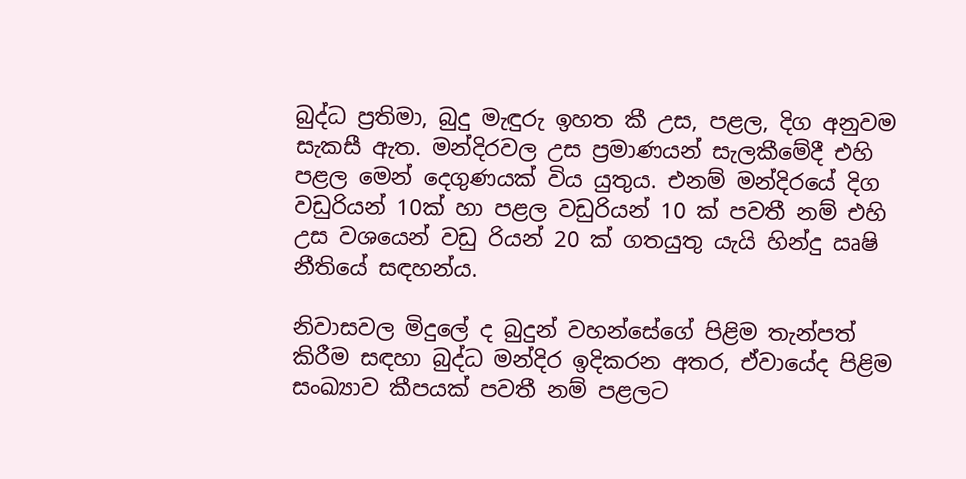බුද්ධ ප්‍රතිමා, බුදු මැඳුරු ඉහත කී උස, පළල, දිග අනුවම සැකසී ඇත. මන්දිරවල උස ප්‍රමාණයන් සැලකීමේදී එහි පළල මෙන් දෙගුණයක් විය යුතුය. එනම් මන්දිරයේ දිග වඩුරියන් 10ක් හා පළල වඩුරියන් 10 ක් පවතී නම් එහි උස වශයෙන් වඩු රියන් 20 ක් ගතයුතු යැයි හින්දු ඍෂි නීතියේ සඳහන්ය.

නිවාසවල මිදුලේ ද බුදුන් වහන්සේගේ පිළිම තැන්පත් කිරීම සඳහා බුද්ධ මන්දිර ඉදිකරන අතර, ඒවායේද පිළිම සංඛ්‍යාව කීපයක් පවතී නම් පළලට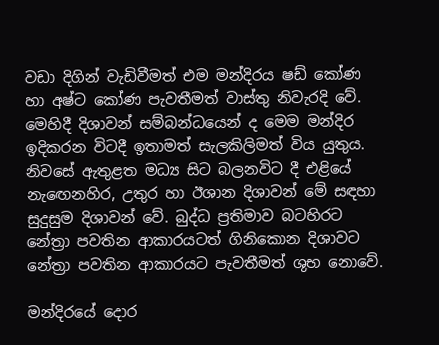වඩා දිගින් වැඩිවීමත් එම මන්දිරය ෂඩ් කෝණ හා අෂ්ට කෝණ පැවතීමත් වාස්තු නිවැරදි වේ. මෙහිදී දිශාවන් සම්බන්ධයෙන් ද මෙම මන්දිර ඉදිකරන විටදී ඉතාමත් සැලකිලිමත් විය යුතුය. නිවසේ ඇතුළත මධ්‍ය සිට බලනවිට දී එළියේ නැඟෙනහිර, උතුර හා ඊශාන දිශාවන් මේ සඳහා සුදුසුම දිශාවන් වේ. බුද්ධ ප්‍රතිමාව බටහිරට නේත්‍රා පවතින ආකාරයටත් ගිනිකොන දිශාවට නේත්‍රා පවතින ආකාරයට පැවතීමත් ශුභ නොවේ.

මන්දිරයේ දොර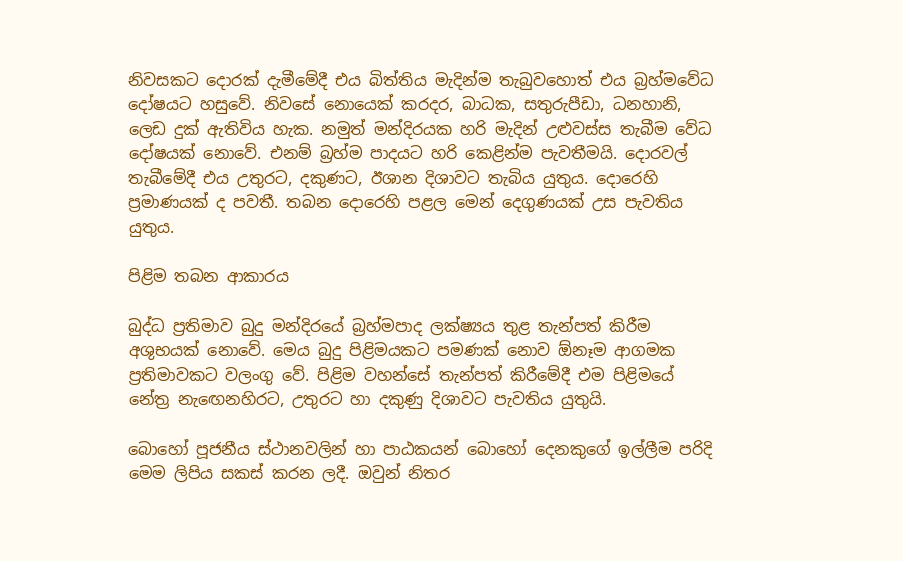නිවසකට දොරක් දැමීමේදී එය බිත්තිය මැදින්ම තැබුවහොත් එය බ්‍රහ්මවේධ දෝෂයට හසුවේ. නිවසේ නොයෙක් කරදර, බාධක, සතුරුපීඩා, ධනහානි, ලෙඩ දුක් ඇතිවිය හැක. නමුත් මන්දිරයක හරි මැදින් උළුවස්ස තැබීම වේධ දෝෂයක් නොවේ. එනම් බ්‍රහ්ම පාදයට හරි කෙළින්ම පැවතීමයි. දොරවල් තැබීමේදී එය උතුරට, දකුණට, ඊශාන දිශාවට තැබිය යුතුය. දොරෙහි ප්‍රමාණයක් ද පවතී. තබන දොරෙහි පළල මෙන් දෙගුණයක් උස පැවතිය යුතුය.

පිළිම තබන ආකාරය

බුද්ධ ප්‍රතිමාව බුදු මන්දිරයේ බ්‍රහ්මපාද ලක්ෂ්‍යය තුළ තැන්පත් කිරීම අශුභයක් නොවේ. මෙය බුදු පිළිමයකට පමණක් නොව ඕනෑම ආගමක ප්‍රතිමාවකට වලංගු වේ. පිළිම වහන්සේ තැන්පත් කිරීමේදී එම පිළිමයේ නේත්‍ර නැඟෙනහිරට, උතුරට හා දකුණු දිශාවට පැවතිය යුතුයි.

බොහෝ පූජනීය ස්ථානවලින් හා පාඨකයන් බොහෝ දෙනකුගේ ඉල්ලීම පරිදි මෙම ලිපිය සකස් කරන ලදී. ඔවුන් නිතර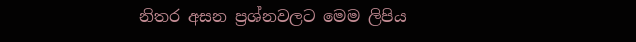නිතර අසන ප්‍රශ්නවලට මෙම ලිපිය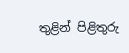තුළින් පිළිතුරු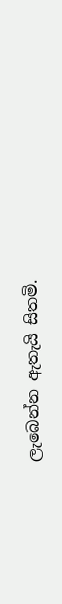ලැබෙන්න ඇතැයි සිතමි.